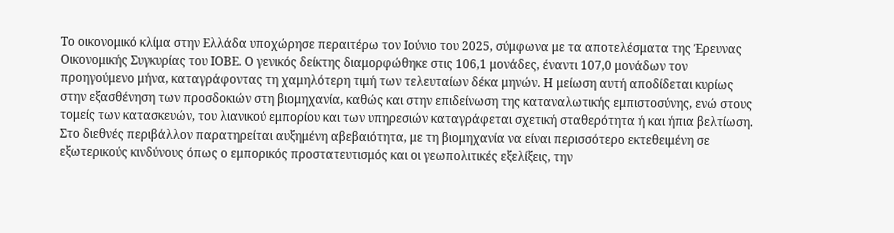Το οικονομικό κλίμα στην Ελλάδα υποχώρησε περαιτέρω τον Ιούνιο του 2025, σύμφωνα με τα αποτελέσματα της Έρευνας Οικονομικής Συγκυρίας του ΙΟΒΕ. Ο γενικός δείκτης διαμορφώθηκε στις 106,1 μονάδες, έναντι 107,0 μονάδων τον προηγούμενο μήνα, καταγράφοντας τη χαμηλότερη τιμή των τελευταίων δέκα μηνών. Η μείωση αυτή αποδίδεται κυρίως στην εξασθένηση των προσδοκιών στη βιομηχανία, καθώς και στην επιδείνωση της καταναλωτικής εμπιστοσύνης, ενώ στους τομείς των κατασκευών, του λιανικού εμπορίου και των υπηρεσιών καταγράφεται σχετική σταθερότητα ή και ήπια βελτίωση. Στο διεθνές περιβάλλον παρατηρείται αυξημένη αβεβαιότητα, με τη βιομηχανία να είναι περισσότερο εκτεθειμένη σε εξωτερικούς κινδύνους όπως ο εμπορικός προστατευτισμός και οι γεωπολιτικές εξελίξεις, την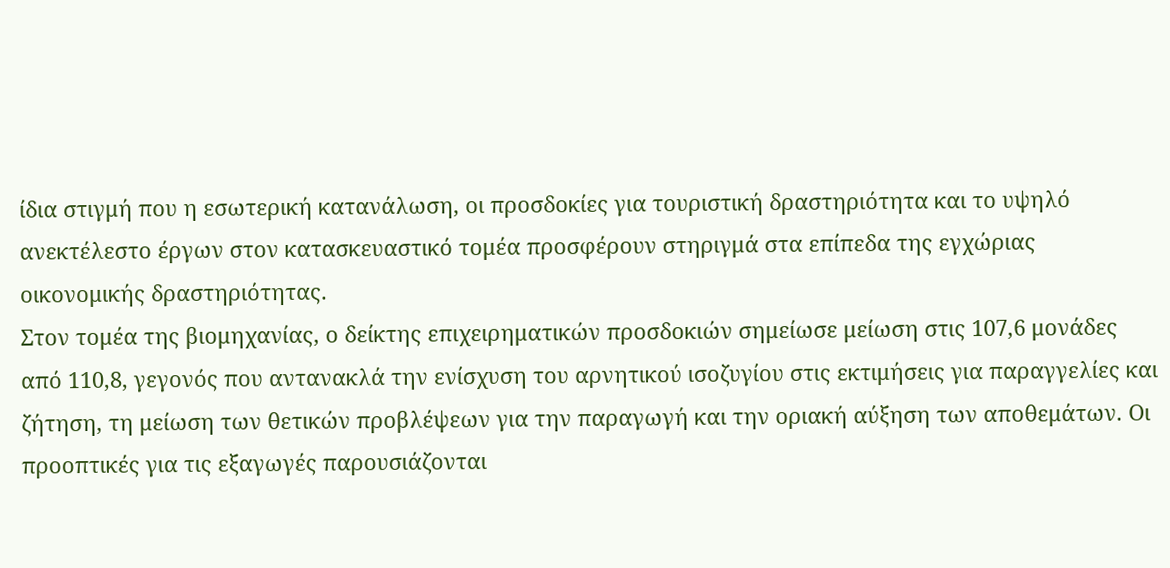ίδια στιγμή που η εσωτερική κατανάλωση, οι προσδοκίες για τουριστική δραστηριότητα και το υψηλό ανεκτέλεστο έργων στον κατασκευαστικό τομέα προσφέρουν στηριγμά στα επίπεδα της εγχώριας οικονομικής δραστηριότητας.
Στον τομέα της βιομηχανίας, ο δείκτης επιχειρηματικών προσδοκιών σημείωσε μείωση στις 107,6 μονάδες από 110,8, γεγονός που αντανακλά την ενίσχυση του αρνητικού ισοζυγίου στις εκτιμήσεις για παραγγελίες και ζήτηση, τη μείωση των θετικών προβλέψεων για την παραγωγή και την οριακή αύξηση των αποθεμάτων. Οι προοπτικές για τις εξαγωγές παρουσιάζονται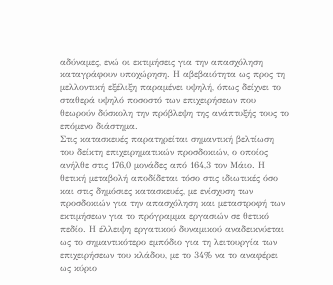αδύναμες, ενώ οι εκτιμήσεις για την απασχόληση καταγράφουν υποχώρηση. Η αβεβαιότητα ως προς τη μελλοντική εξέλιξη παραμένει υψηλή, όπως δείχνει το σταθερά υψηλό ποσοστό των επιχειρήσεων που θεωρούν δύσκολη την πρόβλεψη της ανάπτυξής τους το επόμενο διάστημα.
Στις κατασκευές παρατηρείται σημαντική βελτίωση του δείκτη επιχειρηματικών προσδοκιών, ο οποίος ανήλθε στις 176,0 μονάδες από 164,3 τον Μάιο. Η θετική μεταβολή αποδίδεται τόσο στις ιδιωτικές όσο και στις δημόσιες κατασκευές, με ενίσχυση των προσδοκιών για την απασχόληση και μεταστροφή των εκτιμήσεων για το πρόγραμμα εργασιών σε θετικό πεδίο. Η έλλειψη εργατικού δυναμικού αναδεικνύεται ως το σημαντικότερο εμπόδιο για τη λειτουργία των επιχειρήσεων του κλάδου, με το 34% να το αναφέρει ως κύριο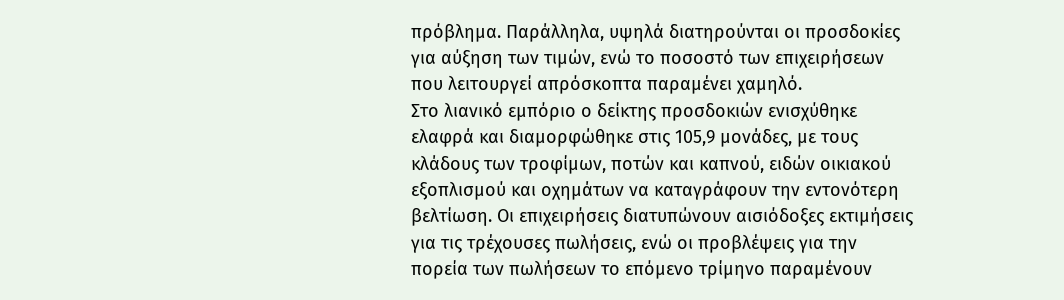πρόβλημα. Παράλληλα, υψηλά διατηρούνται οι προσδοκίες για αύξηση των τιμών, ενώ το ποσοστό των επιχειρήσεων που λειτουργεί απρόσκοπτα παραμένει χαμηλό.
Στο λιανικό εμπόριο ο δείκτης προσδοκιών ενισχύθηκε ελαφρά και διαμορφώθηκε στις 105,9 μονάδες, με τους κλάδους των τροφίμων, ποτών και καπνού, ειδών οικιακού εξοπλισμού και οχημάτων να καταγράφουν την εντονότερη βελτίωση. Οι επιχειρήσεις διατυπώνουν αισιόδοξες εκτιμήσεις για τις τρέχουσες πωλήσεις, ενώ οι προβλέψεις για την πορεία των πωλήσεων το επόμενο τρίμηνο παραμένουν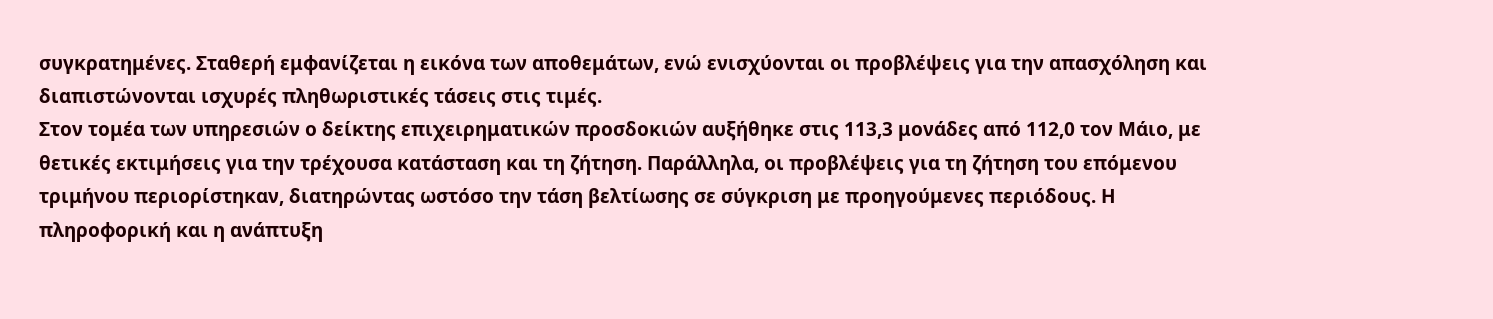συγκρατημένες. Σταθερή εμφανίζεται η εικόνα των αποθεμάτων, ενώ ενισχύονται οι προβλέψεις για την απασχόληση και διαπιστώνονται ισχυρές πληθωριστικές τάσεις στις τιμές.
Στον τομέα των υπηρεσιών ο δείκτης επιχειρηματικών προσδοκιών αυξήθηκε στις 113,3 μονάδες από 112,0 τον Μάιο, με θετικές εκτιμήσεις για την τρέχουσα κατάσταση και τη ζήτηση. Παράλληλα, οι προβλέψεις για τη ζήτηση του επόμενου τριμήνου περιορίστηκαν, διατηρώντας ωστόσο την τάση βελτίωσης σε σύγκριση με προηγούμενες περιόδους. Η πληροφορική και η ανάπτυξη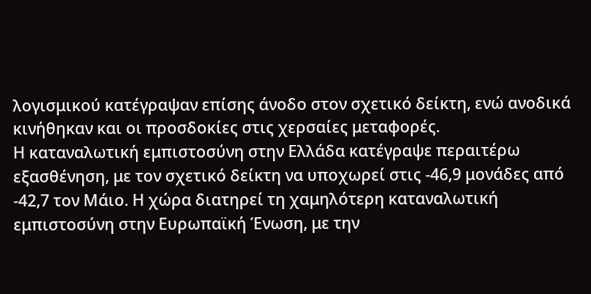λογισμικού κατέγραψαν επίσης άνοδο στον σχετικό δείκτη, ενώ ανοδικά κινήθηκαν και οι προσδοκίες στις χερσαίες μεταφορές.
Η καταναλωτική εμπιστοσύνη στην Ελλάδα κατέγραψε περαιτέρω εξασθένηση, με τον σχετικό δείκτη να υποχωρεί στις -46,9 μονάδες από -42,7 τον Μάιο. Η χώρα διατηρεί τη χαμηλότερη καταναλωτική εμπιστοσύνη στην Ευρωπαϊκή Ένωση, με την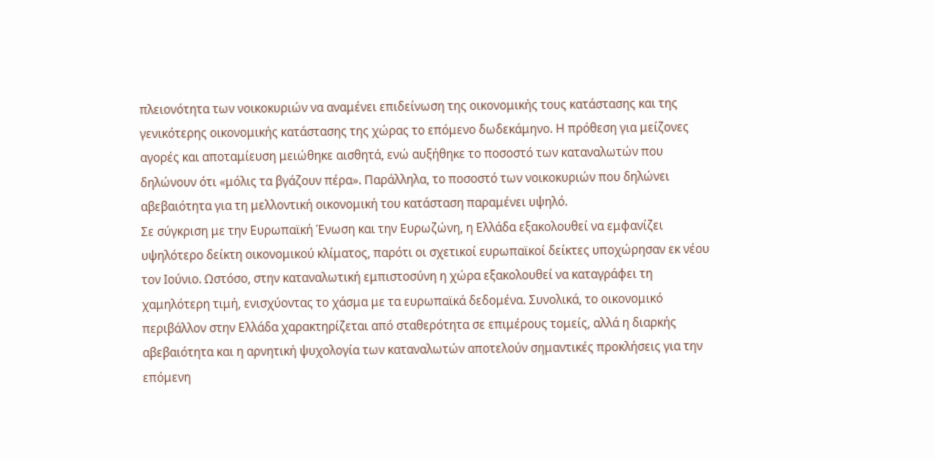πλειονότητα των νοικοκυριών να αναμένει επιδείνωση της οικονομικής τους κατάστασης και της γενικότερης οικονομικής κατάστασης της χώρας το επόμενο δωδεκάμηνο. Η πρόθεση για μείζονες αγορές και αποταμίευση μειώθηκε αισθητά, ενώ αυξήθηκε το ποσοστό των καταναλωτών που δηλώνουν ότι «μόλις τα βγάζουν πέρα». Παράλληλα, το ποσοστό των νοικοκυριών που δηλώνει αβεβαιότητα για τη μελλοντική οικονομική του κατάσταση παραμένει υψηλό.
Σε σύγκριση με την Ευρωπαϊκή Ένωση και την Ευρωζώνη, η Ελλάδα εξακολουθεί να εμφανίζει υψηλότερο δείκτη οικονομικού κλίματος, παρότι οι σχετικοί ευρωπαϊκοί δείκτες υποχώρησαν εκ νέου τον Ιούνιο. Ωστόσο, στην καταναλωτική εμπιστοσύνη η χώρα εξακολουθεί να καταγράφει τη χαμηλότερη τιμή, ενισχύοντας το χάσμα με τα ευρωπαϊκά δεδομένα. Συνολικά, το οικονομικό περιβάλλον στην Ελλάδα χαρακτηρίζεται από σταθερότητα σε επιμέρους τομείς, αλλά η διαρκής αβεβαιότητα και η αρνητική ψυχολογία των καταναλωτών αποτελούν σημαντικές προκλήσεις για την επόμενη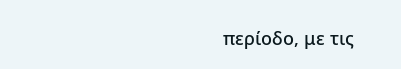περίοδο, με τις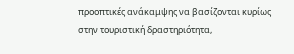προοπτικές ανάκαμψης να βασίζονται κυρίως στην τουριστική δραστηριότητα,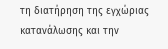τη διατήρηση της εγχώριας κατανάλωσης και την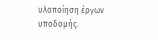υλοποίηση έργων υποδομής.